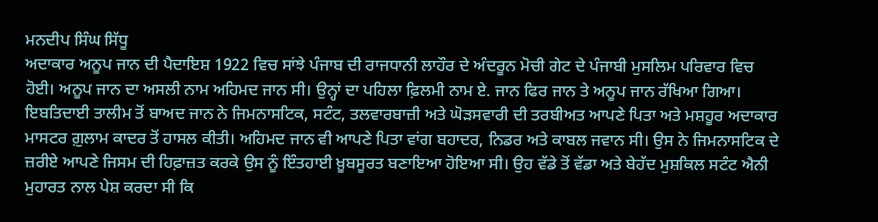ਮਨਦੀਪ ਸਿੰਘ ਸਿੱਧੂ
ਅਦਾਕਾਰ ਅਨੂਪ ਜਾਨ ਦੀ ਪੈਦਾਇਸ਼ 1922 ਵਿਚ ਸਾਂਝੇ ਪੰਜਾਬ ਦੀ ਰਾਜਧਾਨੀ ਲਾਹੌਰ ਦੇ ਅੰਦਰੂਨ ਮੋਚੀ ਗੇਟ ਦੇ ਪੰਜਾਬੀ ਮੁਸਲਿਮ ਪਰਿਵਾਰ ਵਿਚ ਹੋਈ। ਅਨੂਪ ਜਾਨ ਦਾ ਅਸਲੀ ਨਾਮ ਅਹਿਮਦ ਜਾਨ ਸੀ। ਉਨ੍ਹਾਂ ਦਾ ਪਹਿਲਾ ਫ਼ਿਲਮੀ ਨਾਮ ਏ. ਜਾਨ ਫਿਰ ਜਾਨ ਤੇ ਅਨੂਪ ਜਾਨ ਰੱਖਿਆ ਗਿਆ। ਇਬਤਿਦਾਈ ਤਾਲੀਮ ਤੋਂ ਬਾਅਦ ਜਾਨ ਨੇ ਜਿਮਨਾਸਟਿਕ, ਸਟੰਟ, ਤਲਵਾਰਬਾਜ਼ੀ ਅਤੇ ਘੋੜਸਵਾਰੀ ਦੀ ਤਰਬੀਅਤ ਆਪਣੇ ਪਿਤਾ ਅਤੇ ਮਸ਼ਹੂਰ ਅਦਾਕਾਰ ਮਾਸਟਰ ਗ਼ੁਲਾਮ ਕਾਦਰ ਤੋਂ ਹਾਸਲ ਕੀਤੀ। ਅਹਿਮਦ ਜਾਨ ਵੀ ਆਪਣੇ ਪਿਤਾ ਵਾਂਗ ਬਹਾਦਰ, ਨਿਡਰ ਅਤੇ ਕਾਬਲ ਜਵਾਨ ਸੀ। ਉਸ ਨੇ ਜਿਮਨਾਸਟਿਕ ਦੇ ਜ਼ਰੀਏ ਆਪਣੇ ਜਿਸਮ ਦੀ ਹਿਫ਼ਾਜ਼ਤ ਕਰਕੇ ਉਸ ਨੂੰ ਇੰਤਹਾਈ ਖ਼ੂਬਸੂਰਤ ਬਣਾਇਆ ਹੋਇਆ ਸੀ। ਉਹ ਵੱਡੇ ਤੋਂ ਵੱਡਾ ਅਤੇ ਬੇਹੱਦ ਮੁਸ਼ਕਿਲ ਸਟੰਟ ਐਨੀ ਮੁਹਾਰਤ ਨਾਲ ਪੇਸ਼ ਕਰਦਾ ਸੀ ਕਿ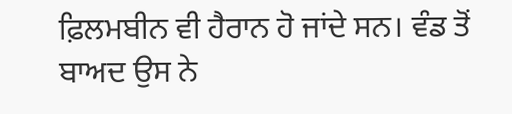ਫ਼ਿਲਮਬੀਨ ਵੀ ਹੈਰਾਨ ਹੋ ਜਾਂਦੇ ਸਨ। ਵੰਡ ਤੋਂ ਬਾਅਦ ਉਸ ਨੇ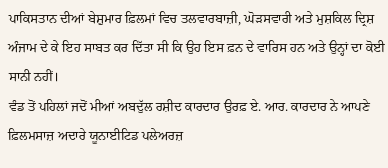ਪਾਕਿਸਤਾਨ ਦੀਆਂ ਬੇਸ਼ੁਮਾਰ ਫ਼ਿਲਮਾਂ ਵਿਚ ਤਲਵਾਰਬਾਜ਼ੀ, ਘੋੜਸਵਾਰੀ ਅਤੇ ਮੁਸ਼ਕਿਲ ਦ੍ਰਿਸ਼ ਅੰਜਾਮ ਦੇ ਕੇ ਇਹ ਸਾਬਤ ਕਰ ਦਿੱਤਾ ਸੀ ਕਿ ਉਹ ਇਸ ਫ਼ਨ ਦੇ ਵਾਰਿਸ ਹਨ ਅਤੇ ਉਨ੍ਹਾਂ ਦਾ ਕੋਈ ਸਾਨੀ ਨਹੀਂ।
ਵੰਡ ਤੋਂ ਪਹਿਲਾਂ ਜਦੋਂ ਮੀਆਂ ਅਬਦੁੱਲ ਰਸ਼ੀਦ ਕਾਰਦਾਰ ਉਰਫ਼ ਏ. ਆਰ. ਕਾਰਦਾਰ ਨੇ ਆਪਣੇ ਫ਼ਿਲਮਸਾਜ਼ ਅਦਾਰੇ ਯੂਨਾਈਟਿਡ ਪਲੇਅਰਜ਼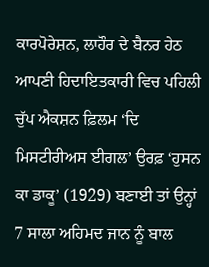ਕਾਰਪੋਰੇਸ਼ਨ, ਲਾਹੌਰ ਦੇ ਬੈਨਰ ਹੇਠ ਆਪਣੀ ਹਿਦਾਇਤਕਾਰੀ ਵਿਚ ਪਹਿਲੀ ਚੁੱਪ ਐਕਸ਼ਨ ਫ਼ਿਲਮ ‘ਦਿ ਮਿਸਟੀਰੀਅਸ ਈਗਲ’ ਉਰਫ਼ ‘ਹੁਸਨ ਕਾ ਡਾਕੂ’ (1929) ਬਣਾਈ ਤਾਂ ਉਨ੍ਹਾਂ 7 ਸਾਲਾ ਅਹਿਮਦ ਜਾਨ ਨੂੰ ਬਾਲ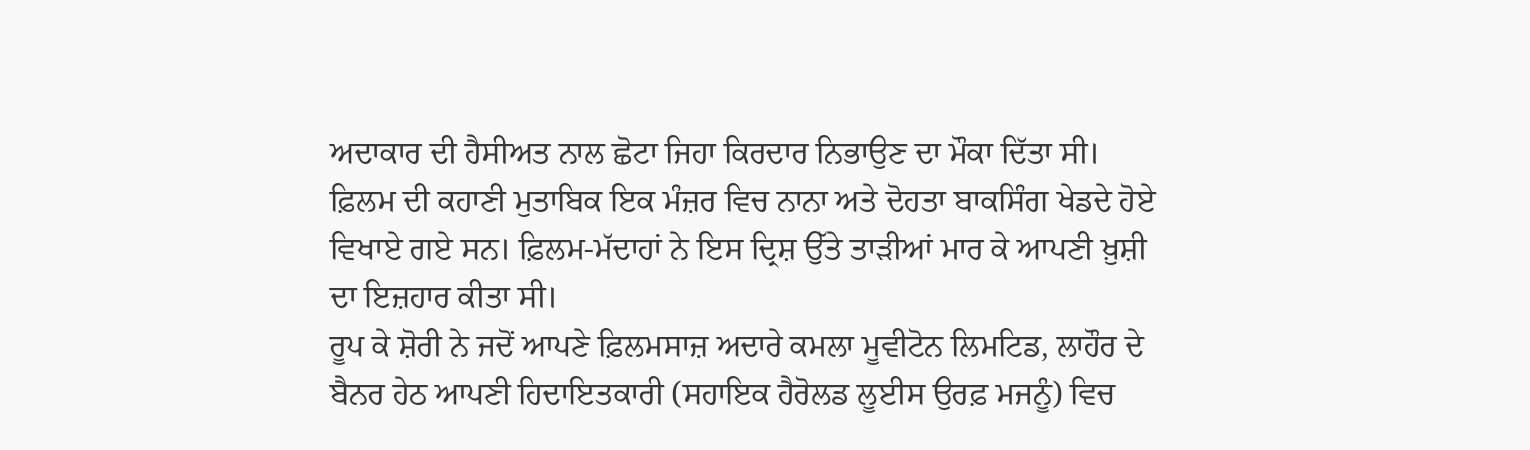ਅਦਾਕਾਰ ਦੀ ਹੈਸੀਅਤ ਨਾਲ ਛੋਟਾ ਜਿਹਾ ਕਿਰਦਾਰ ਨਿਭਾਉਣ ਦਾ ਮੌਕਾ ਦਿੱਤਾ ਸੀ। ਫ਼ਿਲਮ ਦੀ ਕਹਾਣੀ ਮੁਤਾਬਿਕ ਇਕ ਮੰਜ਼ਰ ਵਿਚ ਨਾਨਾ ਅਤੇ ਦੋਹਤਾ ਬਾਕਸਿੰਗ ਖੇਡਦੇ ਹੋਏ ਵਿਖਾਏ ਗਏ ਸਨ। ਫ਼ਿਲਮ-ਮੱਦਾਹਾਂ ਨੇ ਇਸ ਦ੍ਰਿਸ਼ ਉੱਤੇ ਤਾੜੀਆਂ ਮਾਰ ਕੇ ਆਪਣੀ ਖ਼ੁਸ਼ੀ ਦਾ ਇਜ਼ਹਾਰ ਕੀਤਾ ਸੀ।
ਰੂਪ ਕੇ ਸ਼ੋਰੀ ਨੇ ਜਦੋਂ ਆਪਣੇ ਫ਼ਿਲਮਸਾਜ਼ ਅਦਾਰੇ ਕਮਲਾ ਮੂਵੀਟੋਨ ਲਿਮਟਿਡ, ਲਾਹੌਰ ਦੇ ਬੈਨਰ ਹੇਠ ਆਪਣੀ ਹਿਦਾਇਤਕਾਰੀ (ਸਹਾਇਕ ਹੈਰੋਲਡ ਲੂਈਸ ਉਰਫ਼ ਮਜਨੂੰ) ਵਿਚ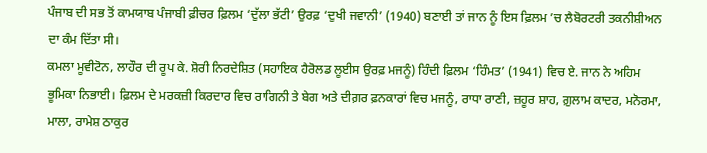ਪੰਜਾਬ ਦੀ ਸਭ ਤੋਂ ਕਾਮਯਾਬ ਪੰਜਾਬੀ ਫ਼ੀਚਰ ਫ਼ਿਲਮ ‘ਦੁੱਲਾ ਭੱਟੀ’ ਉਰਫ਼ ‘ਦੁਖੀ ਜਵਾਨੀ’ (1940) ਬਣਾਈ ਤਾਂ ਜਾਨ ਨੂੰ ਇਸ ਫ਼ਿਲਮ ’ਚ ਲੈਬੋਰਟਰੀ ਤਕਨੀਸ਼ੀਅਨ ਦਾ ਕੰਮ ਦਿੱਤਾ ਸੀ।
ਕਮਲਾ ਮੂਵੀਟੋਨ, ਲਾਹੌਰ ਦੀ ਰੂਪ ਕੇ. ਸ਼ੋਰੀ ਨਿਰਦੇਸ਼ਿਤ (ਸਹਾਇਕ ਹੈਰੋਲਡ ਲੂਈਸ ਉਰਫ਼ ਮਜਨੂੰ) ਹਿੰਦੀ ਫ਼ਿਲਮ ‘ਹਿੰਮਤ’ (1941) ਵਿਚ ਏ. ਜਾਨ ਨੇ ਅਹਿਮ ਭੂਮਿਕਾ ਨਿਭਾਈ। ਫ਼ਿਲਮ ਦੇ ਮਰਕਜ਼ੀ ਕਿਰਦਾਰ ਵਿਚ ਰਾਗਿਨੀ ਤੇ ਬੇਗ ਅਤੇ ਦੀਗ਼ਰ ਫ਼ਨਕਾਰਾਂ ਵਿਚ ਮਜਨੂੰ, ਰਾਧਾ ਰਾਣੀ, ਜ਼ਹੂਰ ਸ਼ਾਹ, ਗ਼ੁਲਾਮ ਕਾਦਰ, ਮਨੋਰਮਾ, ਮਾਲਾ, ਰਾਮੇਸ਼ ਠਾਕੁਰ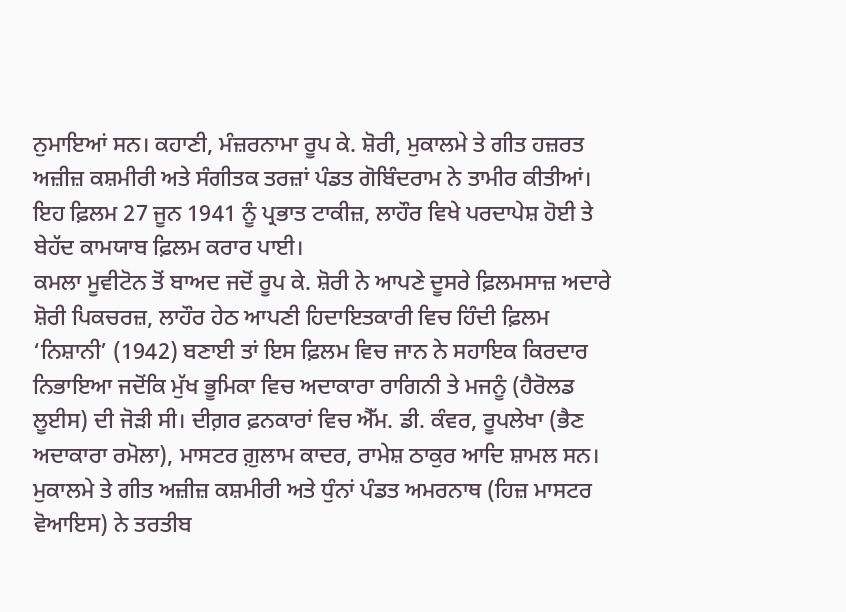ਨੁਮਾਇਆਂ ਸਨ। ਕਹਾਣੀ, ਮੰਜ਼ਰਨਾਮਾ ਰੂਪ ਕੇ. ਸ਼ੋਰੀ, ਮੁਕਾਲਮੇ ਤੇ ਗੀਤ ਹਜ਼ਰਤ ਅਜ਼ੀਜ਼ ਕਸ਼ਮੀਰੀ ਅਤੇ ਸੰਗੀਤਕ ਤਰਜ਼ਾਂ ਪੰਡਤ ਗੋਬਿੰਦਰਾਮ ਨੇ ਤਾਮੀਰ ਕੀਤੀਆਂ। ਇਹ ਫ਼ਿਲਮ 27 ਜੂਨ 1941 ਨੂੰ ਪ੍ਰਭਾਤ ਟਾਕੀਜ਼, ਲਾਹੌਰ ਵਿਖੇ ਪਰਦਾਪੇਸ਼ ਹੋਈ ਤੇ ਬੇਹੱਦ ਕਾਮਯਾਬ ਫ਼ਿਲਮ ਕਰਾਰ ਪਾਈ।
ਕਮਲਾ ਮੂਵੀਟੋਨ ਤੋਂ ਬਾਅਦ ਜਦੋਂ ਰੂਪ ਕੇ. ਸ਼ੋਰੀ ਨੇ ਆਪਣੇ ਦੂਸਰੇ ਫ਼ਿਲਮਸਾਜ਼ ਅਦਾਰੇ ਸ਼ੋਰੀ ਪਿਕਚਰਜ਼, ਲਾਹੌਰ ਹੇਠ ਆਪਣੀ ਹਿਦਾਇਤਕਾਰੀ ਵਿਚ ਹਿੰਦੀ ਫ਼ਿਲਮ ‘ਨਿਸ਼ਾਨੀ’ (1942) ਬਣਾਈ ਤਾਂ ਇਸ ਫ਼ਿਲਮ ਵਿਚ ਜਾਨ ਨੇ ਸਹਾਇਕ ਕਿਰਦਾਰ ਨਿਭਾਇਆ ਜਦੋਂਕਿ ਮੁੱਖ ਭੂਮਿਕਾ ਵਿਚ ਅਦਾਕਾਰਾ ਰਾਗਿਨੀ ਤੇ ਮਜਨੂੰ (ਹੈਰੋਲਡ ਲੂਈਸ) ਦੀ ਜੋੜੀ ਸੀ। ਦੀਗ਼ਰ ਫ਼ਨਕਾਰਾਂ ਵਿਚ ਐੱਮ. ਡੀ. ਕੰਵਰ, ਰੂਪਲੇਖਾ (ਭੈਣ ਅਦਾਕਾਰਾ ਰਮੋਲਾ), ਮਾਸਟਰ ਗ਼ੁਲਾਮ ਕਾਦਰ, ਰਾਮੇਸ਼ ਠਾਕੁਰ ਆਦਿ ਸ਼ਾਮਲ ਸਨ। ਮੁਕਾਲਮੇ ਤੇ ਗੀਤ ਅਜ਼ੀਜ਼ ਕਸ਼ਮੀਰੀ ਅਤੇ ਧੁੰਨਾਂ ਪੰਡਤ ਅਮਰਨਾਥ (ਹਿਜ਼ ਮਾਸਟਰ ਵੋਆਇਸ) ਨੇ ਤਰਤੀਬ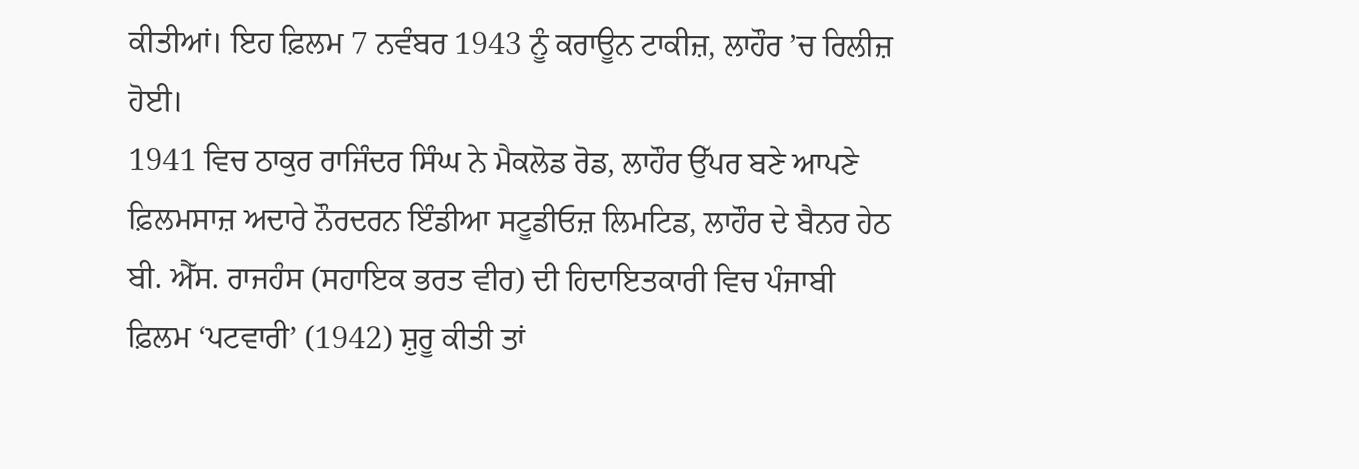ਕੀਤੀਆਂ। ਇਹ ਫ਼ਿਲਮ 7 ਨਵੰਬਰ 1943 ਨੂੰ ਕਰਾਊਨ ਟਾਕੀਜ਼, ਲਾਹੌਰ ’ਚ ਰਿਲੀਜ਼ ਹੋਈ।
1941 ਵਿਚ ਠਾਕੁਰ ਰਾਜਿੰਦਰ ਸਿੰਘ ਨੇ ਮੈਕਲੋਡ ਰੋਡ, ਲਾਹੌਰ ਉੱਪਰ ਬਣੇ ਆਪਣੇ ਫ਼ਿਲਮਸਾਜ਼ ਅਦਾਰੇ ਨੌਰਦਰਨ ਇੰਡੀਆ ਸਟੂਡੀਓਜ਼ ਲਿਮਟਿਡ, ਲਾਹੌਰ ਦੇ ਬੈਨਰ ਹੇਠ ਬੀ. ਐੱਸ. ਰਾਜਹੰਸ (ਸਹਾਇਕ ਭਰਤ ਵੀਰ) ਦੀ ਹਿਦਾਇਤਕਾਰੀ ਵਿਚ ਪੰਜਾਬੀ ਫ਼ਿਲਮ ‘ਪਟਵਾਰੀ’ (1942) ਸ਼ੁਰੂ ਕੀਤੀ ਤਾਂ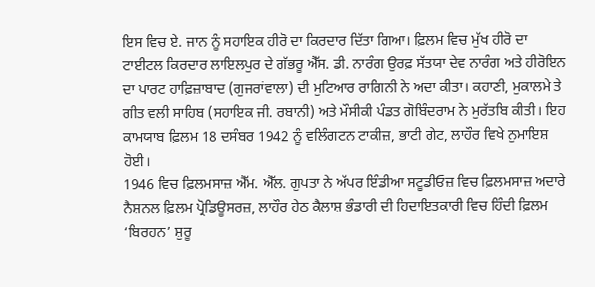ਇਸ ਵਿਚ ਏ. ਜਾਨ ਨੂੰ ਸਹਾਇਕ ਹੀਰੋ ਦਾ ਕਿਰਦਾਰ ਦਿੱਤਾ ਗਿਆ। ਫ਼ਿਲਮ ਵਿਚ ਮੁੱਖ ਹੀਰੋ ਦਾ ਟਾਈਟਲ ਕਿਰਦਾਰ ਲਾਇਲਪੁਰ ਦੇ ਗੱਭਰੂ ਐੱਸ. ਡੀ. ਨਾਰੰਗ ਉਰਫ਼ ਸੱਤਯਾ ਦੇਵ ਨਾਰੰਗ ਅਤੇ ਹੀਰੋਇਨ ਦਾ ਪਾਰਟ ਹਾਫ਼ਿਜ਼ਾਬਾਦ (ਗੁਜਰਾਂਵਾਲਾ) ਦੀ ਮੁਟਿਆਰ ਰਾਗਿਨੀ ਨੇ ਅਦਾ ਕੀਤਾ। ਕਹਾਣੀ, ਮੁਕਾਲਮੇ ਤੇ ਗੀਤ ਵਲੀ ਸਾਹਿਬ (ਸਹਾਇਕ ਜੀ. ਰਬਾਨੀ) ਅਤੇ ਮੌਸੀਕੀ ਪੰਡਤ ਗੋਬਿੰਦਰਾਮ ਨੇ ਮੁਰੱਤਬਿ ਕੀਤੀ। ਇਹ ਕਾਮਯਾਬ ਫ਼ਿਲਮ 18 ਦਸੰਬਰ 1942 ਨੂੰ ਵਲਿੰਗਟਨ ਟਾਕੀਜ਼, ਭਾਟੀ ਗੇਟ, ਲਾਹੌਰ ਵਿਖੇ ਨੁਮਾਇਸ਼ ਹੋਈ।
1946 ਵਿਚ ਫ਼ਿਲਮਸਾਜ਼ ਐੱਮ. ਐੱਲ. ਗੁਪਤਾ ਨੇ ਅੱਪਰ ਇੰਡੀਆ ਸਟੂਡੀਓਜ਼ ਵਿਚ ਫ਼ਿਲਮਸਾਜ਼ ਅਦਾਰੇ ਨੈਸ਼ਨਲ ਫ਼ਿਲਮ ਪ੍ਰੋਡਿਊਸਰਜ਼, ਲਾਹੌਰ ਹੇਠ ਕੈਲਾਸ਼ ਭੰਡਾਰੀ ਦੀ ਹਿਦਾਇਤਕਾਰੀ ਵਿਚ ਹਿੰਦੀ ਫ਼ਿਲਮ ‘ਬਿਰਹਨ’ ਸ਼ੁਰੂ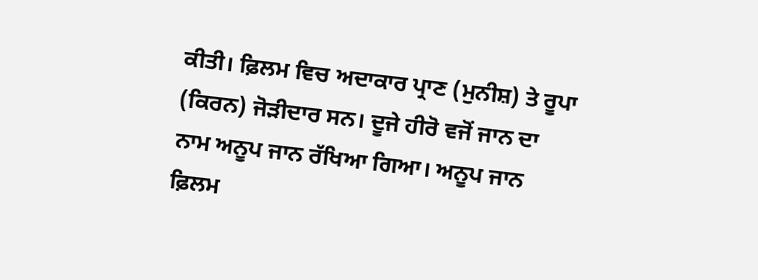ਕੀਤੀ। ਫ਼ਿਲਮ ਵਿਚ ਅਦਾਕਾਰ ਪ੍ਰਾਣ (ਮੁਨੀਸ਼) ਤੇ ਰੂਪਾ (ਕਿਰਨ) ਜੋੜੀਦਾਰ ਸਨ। ਦੂਜੇ ਹੀਰੋ ਵਜੋਂ ਜਾਨ ਦਾ ਨਾਮ ਅਨੂਪ ਜਾਨ ਰੱਖਿਆ ਗਿਆ। ਅਨੂਪ ਜਾਨ ਫ਼ਿਲਮ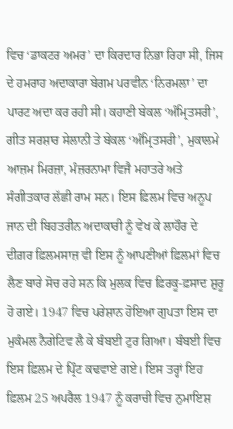ਵਿਚ ‘ਡਾਕਟਰ ਅਮਰ’ ਦਾ ਕਿਰਦਾਰ ਨਿਭਾ ਰਿਹਾ ਸੀ, ਜਿਸ ਦੇ ਹਮਰਾਹ ਅਦਾਕਾਰਾ ਬੇਗਮ ਪਰਵੀਨ ‘ਨਿਰਮਲਾ’ ਦਾ ਪਾਰਟ ਅਦਾ ਕਰ ਰਹੀ ਸੀ। ਕਹਾਣੀ ਬੇਕਲ ‘ਅੰਮ੍ਰਿਤਸਰੀ’, ਗੀਤ ਸਰਸ਼ਾਰ ਸੇਲਾਨੀ ਤੇ ਬੇਕਲ ‘ਅੰਮ੍ਰਿਤਸਰੀ’, ਮੁਕਾਲਮੇ ਆਜ਼ਮ ਮਿਰਜ਼ਾ, ਮੰਜ਼ਰਨਾਮਾ ਵਿਜੈ ਮਹਾਤਰੇ ਅਤੇ ਸੰਗੀਤਕਾਰ ਲੱਛੀ ਰਾਮ ਸਨ। ਇਸ ਫ਼ਿਲਮ ਵਿਚ ਅਨੂਪ ਜਾਨ ਦੀ ਬਿਹਤਰੀਨ ਅਦਾਕਾਰੀ ਨੂੰ ਵੇਖ ਕੇ ਲਾਹੌਰ ਦੇ ਦੀਗ਼ਰ ਫ਼ਿਲਮਸਾਜ਼ ਵੀ ਇਸ ਨੂੰ ਆਪਣੀਆਂ ਫ਼ਿਲਮਾਂ ਵਿਚ ਲੈਣ ਬਾਰੇ ਸੋਚ ਰਹੇ ਸਨ ਕਿ ਮੁਲਕ ਵਿਚ ਫ਼ਿਰਕੂ-ਫ਼ਸਾਦ ਸ਼ੁਰੂ ਹੋ ਗਏ। 1947 ਵਿਚ ਪਰੇਸ਼ਾਨ ਹੋਇਆ ਗੁਪਤਾ ਇਸ ਦਾ ਮੁਕੰਮਲ ਨੈਗੇਟਿਵ ਲੈ ਕੇ ਬੰਬਈ ਟੁਰ ਗਿਆ। ਬੰਬਈ ਵਿਚ ਇਸ ਫ਼ਿਲਮ ਦੇ ਪ੍ਰਿੰਟ ਕਢਵਾਏ ਗਏ। ਇਸ ਤਰ੍ਹਾਂ ਇਹ ਫ਼ਿਲਮ 25 ਅਪਰੈਲ 1947 ਨੂੰ ਕਰਾਚੀ ਵਿਚ ਨੁਮਾਇਸ਼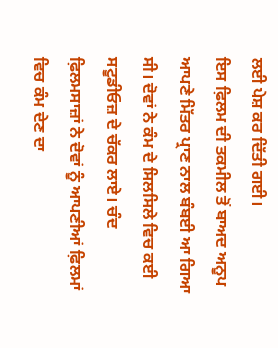ਲਈ ਪੇਸ਼ ਕਰ ਦਿੱਤੀ ਗਈ।
ਇਸ ਫ਼ਿਲਮ ਦੀ ਤਕਮੀਲ ਤੋਂ ਬਾਅਦ ਅਨੂਪ ਆਪਣੇ ਮਿੱਤਰ ਪ੍ਰਾਣ ਨਾਲ ਬੰਬਈ ਆ ਗਿਆ ਸੀ। ਦੋਵਾਂ ਨੇ ਕੰਮ ਦੇ ਸਿਲਸਿਲੇ ਵਿਚ ਕਈ ਸਟੂਡੀਓਜ਼ ਦੇ ਚੱਕਰ ਲਾਏ। ਚੰਦ ਫ਼ਿਲਮਸਾਜ਼ਾਂ ਨੇ ਦੋਵਾਂ ਨੂੰ ਆਪਣੀਆਂ ਫ਼ਿਲਮਾਂ ਵਿਚ ਕੰਮ ਦੇਣ ਦਾ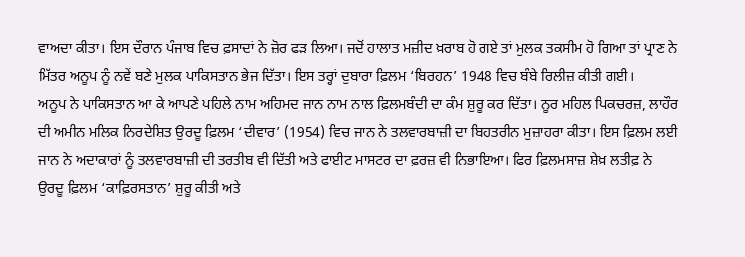ਵਾਅਦਾ ਕੀਤਾ। ਇਸ ਦੌਰਾਨ ਪੰਜਾਬ ਵਿਚ ਫ਼ਸਾਦਾਂ ਨੇ ਜ਼ੋਰ ਫੜ ਲਿਆ। ਜਦੋਂ ਹਾਲਾਤ ਮਜ਼ੀਦ ਖ਼ਰਾਬ ਹੋ ਗਏ ਤਾਂ ਮੁਲਕ ਤਕਸੀਮ ਹੋ ਗਿਆ ਤਾਂ ਪ੍ਰਾਣ ਨੇ ਮਿੱਤਰ ਅਨੂਪ ਨੂੰ ਨਵੇਂ ਬਣੇ ਮੁਲਕ ਪਾਕਿਸਤਾਨ ਭੇਜ ਦਿੱਤਾ। ਇਸ ਤਰ੍ਹਾਂ ਦੁਬਾਰਾ ਫ਼ਿਲਮ ‘ਬਿਰਹਨ’ 1948 ਵਿਚ ਬੰਬੇ ਰਿਲੀਜ਼ ਕੀਤੀ ਗਈ।
ਅਨੂਪ ਨੇ ਪਾਕਿਸਤਾਨ ਆ ਕੇ ਆਪਣੇ ਪਹਿਲੇ ਨਾਮ ਅਹਿਮਦ ਜਾਨ ਨਾਮ ਨਾਲ ਫ਼ਿਲਮਬੰਦੀ ਦਾ ਕੰਮ ਸ਼ੁਰੂ ਕਰ ਦਿੱਤਾ। ਨੂਰ ਮਹਿਲ ਪਿਕਚਰਜ਼, ਲਾਹੌਰ ਦੀ ਅਮੀਨ ਮਲਿਕ ਨਿਰਦੇਸ਼ਿਤ ਉਰਦੂ ਫ਼ਿਲਮ ‘ਦੀਵਾਰ’ (1954) ਵਿਚ ਜਾਨ ਨੇ ਤਲਵਾਰਬਾਜ਼ੀ ਦਾ ਬਿਹਤਰੀਨ ਮੁਜ਼ਾਹਰਾ ਕੀਤਾ। ਇਸ ਫ਼ਿਲਮ ਲਈ ਜਾਨ ਨੇ ਅਦਾਕਾਰਾਂ ਨੂੰ ਤਲਵਾਰਬਾਜ਼ੀ ਦੀ ਤਰਤੀਬ ਵੀ ਦਿੱਤੀ ਅਤੇ ਫਾਈਟ ਮਾਸਟਰ ਦਾ ਫ਼ਰਜ਼ ਵੀ ਨਿਭਾਇਆ। ਫਿਰ ਫ਼ਿਲਮਸਾਜ਼ ਸ਼ੇਖ਼ ਲਤੀਫ਼ ਨੇ ਉਰਦੂ ਫ਼ਿਲਮ ‘ਕਾਫ਼ਿਰਸਤਾਨ’ ਸ਼ੁਰੂ ਕੀਤੀ ਅਤੇ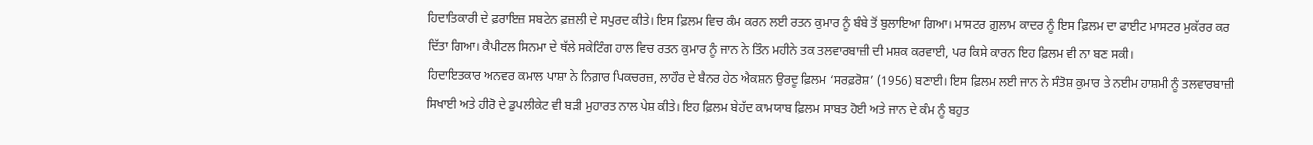ਹਿਦਾਤਿਕਾਰੀ ਦੇ ਫ਼ਰਾਇਜ਼ ਸਬਟੇਨ ਫ਼ਜ਼ਲੀ ਦੇ ਸਪੁਰਦ ਕੀਤੇ। ਇਸ ਫ਼ਿਲਮ ਵਿਚ ਕੰਮ ਕਰਨ ਲਈ ਰਤਨ ਕੁਮਾਰ ਨੂੰ ਬੰਬੇ ਤੋਂ ਬੁਲਾਇਆ ਗਿਆ। ਮਾਸਟਰ ਗ਼ੁਲਾਮ ਕਾਦਰ ਨੂੰ ਇਸ ਫ਼ਿਲਮ ਦਾ ਫਾਈਟ ਮਾਸਟਰ ਮੁਕੱਰਰ ਕਰ ਦਿੱਤਾ ਗਿਆ। ਕੈਪੀਟਲ ਸਿਨਮਾ ਦੇ ਥੱਲੇ ਸਕੇਟਿੰਗ ਹਾਲ ਵਿਚ ਰਤਨ ਕੁਮਾਰ ਨੂੰ ਜਾਨ ਨੇ ਤਿੰਨ ਮਹੀਨੇ ਤਕ ਤਲਵਾਰਬਾਜ਼ੀ ਦੀ ਮਸ਼ਕ ਕਰਵਾਈ, ਪਰ ਕਿਸੇ ਕਾਰਨ ਇਹ ਫ਼ਿਲਮ ਵੀ ਨਾ ਬਣ ਸਕੀ।
ਹਿਦਾਇਤਕਾਰ ਅਨਵਰ ਕਮਾਲ ਪਾਸ਼ਾ ਨੇ ਨਿਗ਼ਾਰ ਪਿਕਚਰਜ਼, ਲਾਹੌਰ ਦੇ ਬੈਨਰ ਹੇਠ ਐਕਸ਼ਨ ਉਰਦੂ ਫ਼ਿਲਮ ‘ਸਰਫ਼ਰੋਸ਼’ (1956) ਬਣਾਈ। ਇਸ ਫ਼ਿਲਮ ਲਈ ਜਾਨ ਨੇ ਸੰਤੋਸ਼ ਕੁਮਾਰ ਤੇ ਨਈਮ ਹਾਸ਼ਮੀ ਨੂੰ ਤਲਵਾਰਬਾਜ਼ੀ ਸਿਖਾਈ ਅਤੇ ਹੀਰੋ ਦੇ ਡੁਪਲੀਕੇਟ ਵੀ ਬੜੀ ਮੁਹਾਰਤ ਨਾਲ ਪੇਸ਼ ਕੀਤੇ। ਇਹ ਫ਼ਿਲਮ ਬੇਹੱਦ ਕਾਮਯਾਬ ਫ਼ਿਲਮ ਸਾਬਤ ਹੋਈ ਅਤੇ ਜਾਨ ਦੇ ਕੰਮ ਨੂੰ ਬਹੁਤ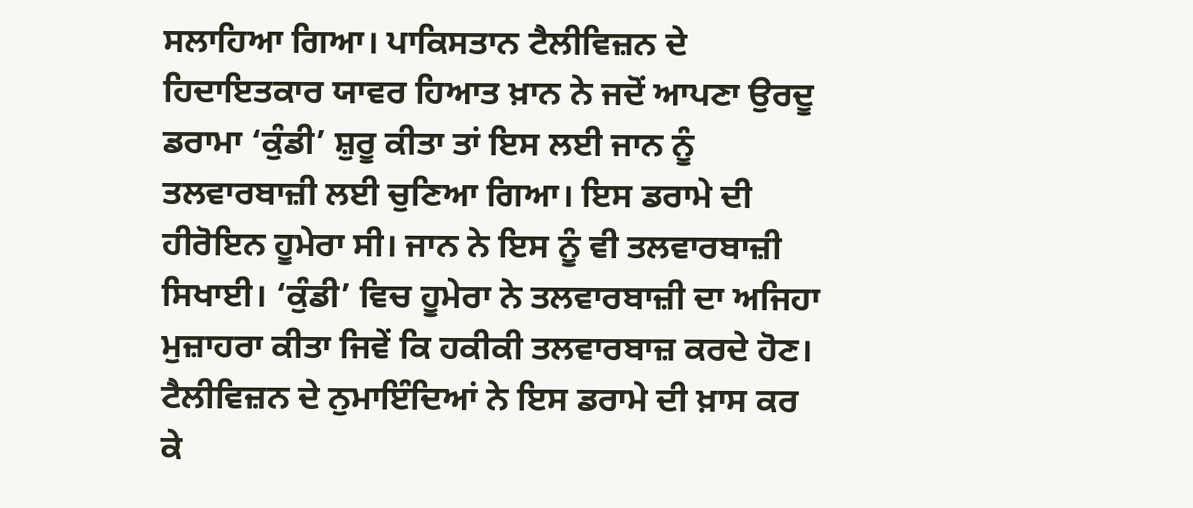ਸਲਾਹਿਆ ਗਿਆ। ਪਾਕਿਸਤਾਨ ਟੈਲੀਵਿਜ਼ਨ ਦੇ ਹਿਦਾਇਤਕਾਰ ਯਾਵਰ ਹਿਆਤ ਖ਼ਾਨ ਨੇ ਜਦੋਂ ਆਪਣਾ ਉਰਦੂ ਡਰਾਮਾ ‘ਕੁੰਡੀ’ ਸ਼ੁਰੂ ਕੀਤਾ ਤਾਂ ਇਸ ਲਈ ਜਾਨ ਨੂੰ ਤਲਵਾਰਬਾਜ਼ੀ ਲਈ ਚੁਣਿਆ ਗਿਆ। ਇਸ ਡਰਾਮੇ ਦੀ ਹੀਰੋਇਨ ਹੂਮੇਰਾ ਸੀ। ਜਾਨ ਨੇ ਇਸ ਨੂੰ ਵੀ ਤਲਵਾਰਬਾਜ਼ੀ ਸਿਖਾਈ। ‘ਕੁੰਡੀ’ ਵਿਚ ਹੂਮੇਰਾ ਨੇ ਤਲਵਾਰਬਾਜ਼ੀ ਦਾ ਅਜਿਹਾ ਮੁਜ਼ਾਹਰਾ ਕੀਤਾ ਜਿਵੇਂ ਕਿ ਹਕੀਕੀ ਤਲਵਾਰਬਾਜ਼ ਕਰਦੇ ਹੋਣ। ਟੈਲੀਵਿਜ਼ਨ ਦੇ ਨੁਮਾਇੰਦਿਆਂ ਨੇ ਇਸ ਡਰਾਮੇ ਦੀ ਖ਼ਾਸ ਕਰ ਕੇ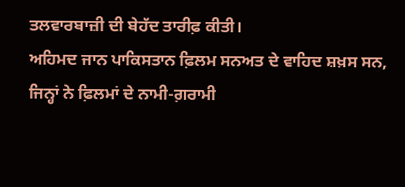ਤਲਵਾਰਬਾਜ਼ੀ ਦੀ ਬੇਹੱਦ ਤਾਰੀਫ਼ ਕੀਤੀ।
ਅਹਿਮਦ ਜਾਨ ਪਾਕਿਸਤਾਨ ਫ਼ਿਲਮ ਸਨਅਤ ਦੇ ਵਾਹਿਦ ਸ਼ਖ਼ਸ ਸਨ, ਜਿਨ੍ਹਾਂ ਨੇ ਫ਼ਿਲਮਾਂ ਦੇ ਨਾਮੀ-ਗ਼ਰਾਮੀ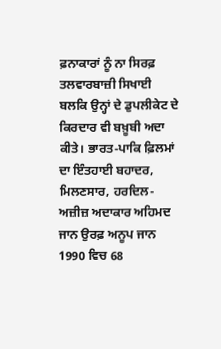ਫ਼ਨਾਕਾਰਾਂ ਨੂੰ ਨਾ ਸਿਰਫ਼ ਤਲਵਾਰਬਾਜ਼ੀ ਸਿਖਾਈ ਬਲਕਿ ਉਨ੍ਹਾਂ ਦੇ ਡੁਪਲੀਕੇਟ ਦੇ ਕਿਰਦਾਰ ਵੀ ਬਖ਼ੂਬੀ ਅਦਾ ਕੀਤੇ। ਭਾਰਤ-ਪਾਕਿ ਫ਼ਿਲਮਾਂ ਦਾ ਇੰਤਹਾਈ ਬਹਾਦਰ, ਮਿਲਣਸਾਰ, ਹਰਦਿਲ-ਅਜ਼ੀਜ਼ ਅਦਾਕਾਰ ਅਹਿਮਦ ਜਾਨ ਉਰਫ਼ ਅਨੂਪ ਜਾਨ 1990 ਵਿਚ 68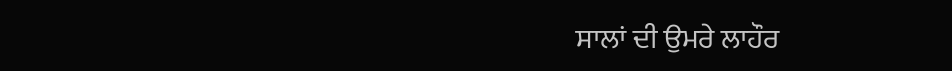ਸਾਲਾਂ ਦੀ ਉਮਰੇ ਲਾਹੌਰ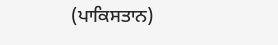(ਪਾਕਿਸਤਾਨ)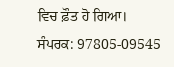ਵਿਚ ਫ਼ੌਤ ਹੋ ਗਿਆ।
ਸੰਪਰਕ: 97805-09545